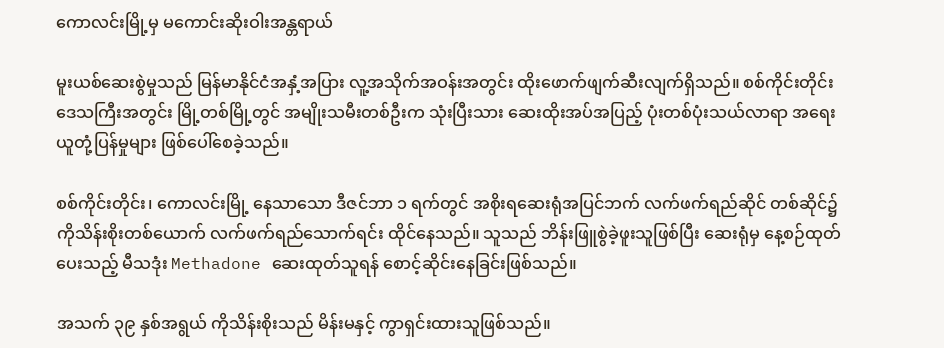ကောလင်းမြို့မှ မကောင်းဆိုးဝါးအန္တရာယ်

မူးယစ်ဆေးစွဲမှုသည် မြန်မာနိုင်ငံအနှံ့အပြား လူ့အသိုက်အဝန်းအတွင်း ထိုးဖောက်ဖျက်ဆီးလျက်ရှိသည်။ စစ်ကိုင်းတိုင်းဒေသကြီးအတွင်း မြို့တစ်မြို့တွင် အမျိုးသမီးတစ်ဦးက သုံးပြီးသား ဆေးထိုးအပ်အပြည့် ပုံးတစ်ပုံးသယ်လာရာ အရေးယူတုံ့ပြန်မှုများ ဖြစ်ပေါ်စေခဲ့သည်။

စစ်ကိုင်းတိုင်း၊ ကောလင်းမြို့ နေသာသော ဒီဇင်ဘာ ၁ ရက်တွင် အစိုးရဆေးရုံအပြင်ဘက် လက်ဖက်ရည်ဆိုင် တစ်ဆိုင်၌ ကိုသိန်းစိုးတစ်ယောက် လက်ဖက်ရည်သောက်ရင်း ထိုင်နေသည်။ သူသည် ဘိန်းဖြူစွဲခဲ့ဖူးသူဖြစ်ပြီး ဆေးရုံမှ နေ့စဉ်ထုတ်ပေးသည့် မီသဒုံး Methadone ဆေးထုတ်သူရန် စောင့်ဆိုင်းနေခြင်းဖြစ်သည်။

အသက် ၃၉ နှစ်အရွယ် ကိုသိန်းစိုးသည် မိန်းမနှင့် ကွာရှင်းထားသူဖြစ်သည်။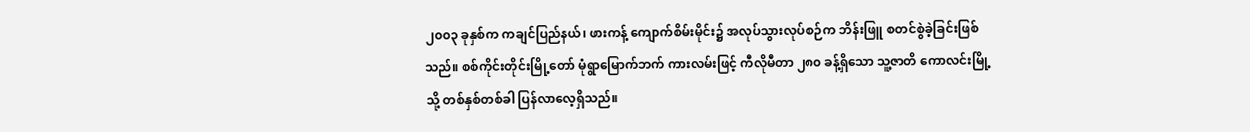၂၀၀၃ ခုနှစ်က ကချင်ပြည်နယ်၊ ဖားကန့် ကျောက်စိမ်းမိုင်း၌ အလုပ်သွားလုပ်စဉ်က ဘိန်းဖြူ စတင်စွဲခဲ့ခြင်းဖြစ်သည်။ စစ်ကိုင်းတိုင်းမြို့တော် မုံရွာမြောက်ဘက် ကားလမ်းဖြင့် ကီလိုမီတာ ၂၈၀ ခန့်ရှိသော သူ့ဇာတိ ကောလင်းမြို့သို့ တစ်နှစ်တစ်ခါ ပြန်လာလေ့ရှိသည်။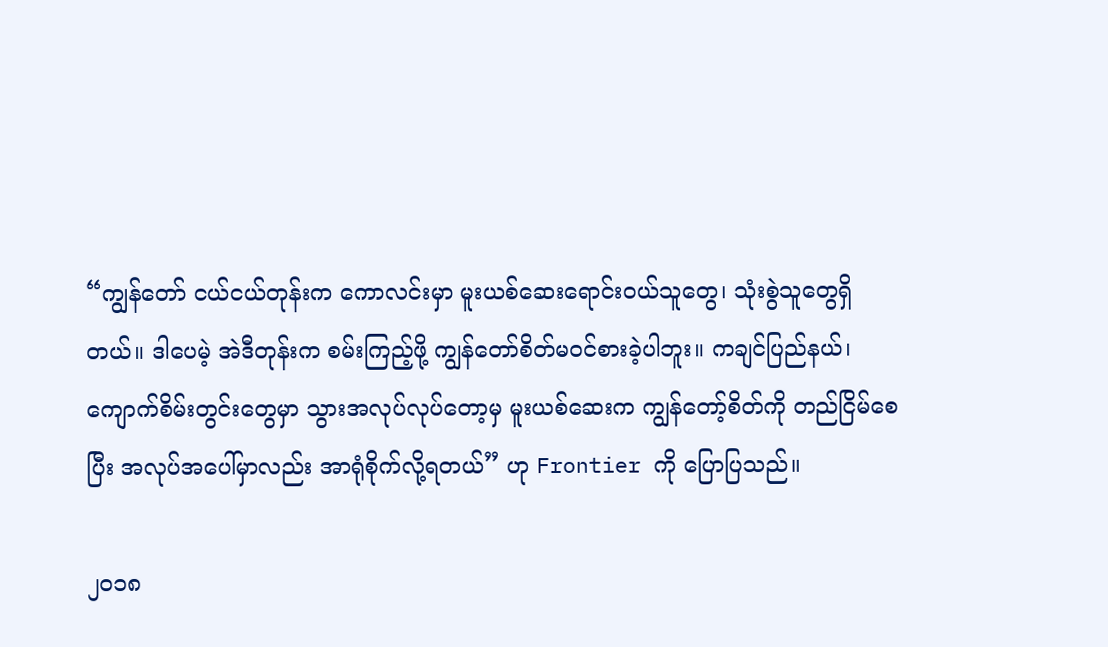“ကျွန်တော် ငယ်ငယ်တုန်းက ကောလင်းမှာ မူးယစ်ဆေးရောင်းဝယ်သူတွေ၊ သုံးစွဲသူတွေရှိတယ်။ ဒါပေမဲ့ အဲဒီတုန်းက စမ်းကြည့်ဖို့ ကျွန်တော်စိတ်မဝင်စားခဲ့ပါဘူး။ ကချင်ပြည်နယ်၊ ကျောက်စိမ်းတွင်းတွေမှာ သွားအလုပ်လုပ်တော့မှ မူးယစ်ဆေးက ကျွန်တော့်စိတ်ကို တည်ငြိမ်စေပြီး အလုပ်အပေါ်မှာလည်း အာရုံစိုက်လို့ရတယ်” ဟု Frontier ကို ပြောပြသည်။

၂၀၁၈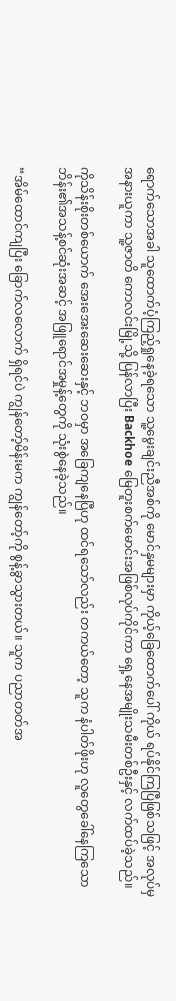ရောက်သောအခါ သူထောက်ပံ့ကြည့်ရှုနေခဲ့ရသော သူ့မွေးချင်းညီအစ်ကို မောင်နှမများမှာ ကိုယ့်ခြေထောက်ပေါ် ကိုယ် ရပ်နိုင်ကြပြီဖြစ်သဖြင့် အလုပ်မှ အနားယူကာ သူ့ဇာတိ ကောလင်းမြို့သို့ ပြန်လာပြီး Backhoe မြေတူးစက်မောင်းအဖြစ်လုပ်ကိုင်ကာ ရှေ့နေအမျိုးသမီးတစ်ဦးနှင့် လက်ထပ်ခဲ့သည်။

ကိုသိန်းစိုးတစ်ယောက် အေးအေးဆေးဆေးနှင့် ဘဝမှာ အခြေကျနေပြီဟု ထင်ရသော်လည်း တကယ်တော့ သူက နံပါတ်ဖိုးဟု လူတွေခေါ်နေကြသော ဘိန်း၏အသန့်စင်ဆုံးအဆင့် အဖြူရောင်အမှုန့်တွေကို သုံးစွဲနေခဲ့သည်။

“အိမ်ထောင်ကျပြီး ခြောက်လလောက် ရှိရင်ပဲ ကျွန်တော့်မိန်းမက ကျွန်တော့်ကို စွန့်ခွာသွားတယ်။ သူက ပညာတတ်အ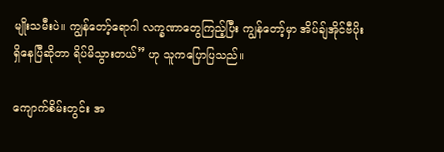မျိုးသမီးပဲ။ ကျွန်တော့်ရောဂါ လက္ခဏာတွေကြည့်ပြီး ကျွန်တော့်မှာ အိပ်ချ်အိုင်ဗီပိုး ရှိနေပြီဆိုတာ ရိပ်မိသွားတယ်” ဟု သူကပြောပြသည်။

ကျောက်စိမ်းတွင်း အ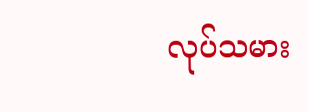လုပ်သမား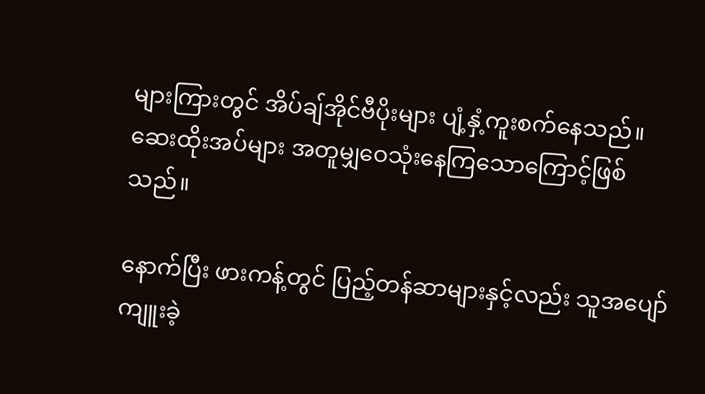များကြားတွင် အိပ်ချ်အိုင်ဗီပိုးများ ပျံ့နှံ့ကူးစက်နေသည်။ ဆေးထိုးအပ်များ အတူမျှဝေသုံးနေကြသောကြောင့်ဖြစ်သည်။

နောက်ပြီး ဖားကန့်တွင် ပြည့်တန်ဆာများနှင့်လည်း သူအပျော်ကျူးခဲ့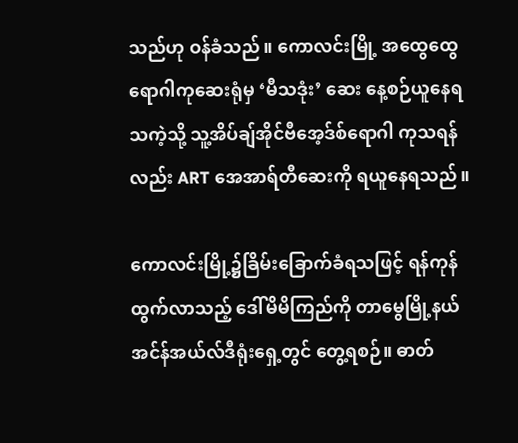သည်ဟု ဝန်ခံသည်။ ကောလင်းမြို့ အထွေထွေရောဂါကုဆေးရုံမှ ‘မီသဒုံး’ ဆေး နေ့စဉ်ယူနေရသကဲ့သို့ သူ့အိပ်ချ်အိုင်ဗီအေ့ဒ်စ်ရောဂါ ကုသရန်လည်း ART အေအာရ်တီဆေးကို ရယူနေရသည်။

ကောလင်းမြို့၌ခြိမ်းခြောက်ခံရသဖြင့် ရန်ကုန်ထွက်လာသည့် ဒေါ်မိမိကြည်ကို တာမွေမြို့နယ် အင်န်အယ်လ်ဒီရုံးရှေ့တွင် တွေ့ရစဉ်။ ဓာတ်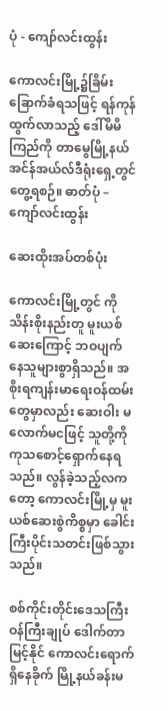ပုံ - ကျော်လင်းထွန်း

ကောလင်းမြို့၌ခြိမ်းခြောက်ခံရသဖြင့် ရန်ကုန်ထွက်လာသည့် ဒေါ်မိမိကြည်ကို တာမွေမြို့နယ် အင်န်အယ်လ်ဒီရုံးရှေ့တွင် တွေ့ရစဉ်။ ဓာတ်ပုံ – ကျော်လင်းထွန်း

ဆေးထိုးအပ်တစ်ပုံး

ကောလင်းမြို့တွင် ကိုသိန်းစိုးနည်းတူ မူးယစ်ဆေးကြောင့် ဘဝပျက်နေသူများစွာရှိသည်။ အစိုးရကျန်းမာရေးဝန်ထမ်းတွေမှာလည်း ဆေးဝါး မလောက်မငဖြင့် သူတို့ကို ကုသစောင့်ရှောက်နေရသည်။ လွန်ခဲ့သည့်လကတော့ ကောလင်းမြို့မှ မူးယစ်ဆေးစွဲကိစ္စမှာ ခေါင်းကြီးပိုင်းသတင်းဖြစ်သွားသည်။

စစ်ကိုင်းတိုင်းဒေသကြီး ဝန်ကြီးချုပ် ဒေါက်တာမြင့်နိုင် ကောလင်းရောက်ရှိနေခိုက် မြို့နယ်ခန်းမ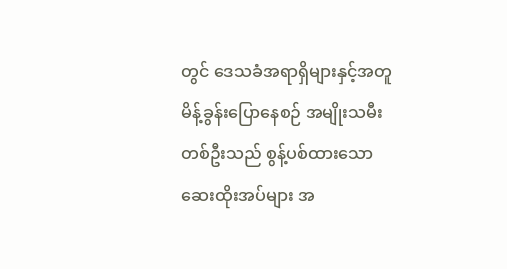တွင် ဒေသခံအရာရှိများနှင့်အတူ မိန့်ခွန်းပြောနေစဉ် အမျိုးသမီးတစ်ဦးသည် စွန့်ပစ်ထားသော ဆေးထိုးအပ်များ အ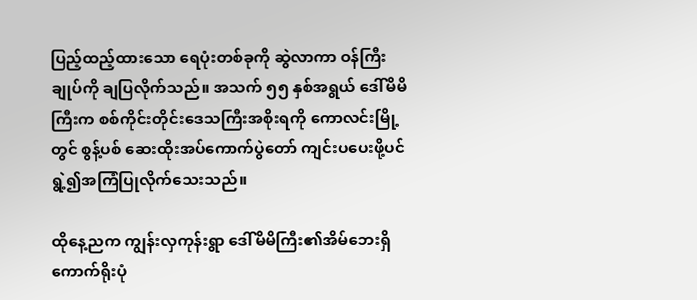ပြည့်ထည့်ထားသော ရေပုံးတစ်ခုကို ဆွဲလာကာ ဝန်ကြီးချုပ်ကို ချပြလိုက်သည်။ အသက် ၅၅ နှစ်အရွယ် ဒေါ်မိမိကြီးက စစ်ကိုင်းတိုင်းဒေသကြီးအစိုးရကို ကောလင်းမြို့တွင် စွန့်ပစ် ဆေးထိုးအပ်ကောက်ပွဲတော် ကျင်းပပေးဖို့ပင် ရွဲ့၍အကြံပြုလိုက်သေးသည်။

ထိုနေ့ညက ကျွန်းလှကုန်းရွာ ဒေါ်မိမိကြီး၏အိမ်ဘေးရှိ ကောက်ရိုးပုံ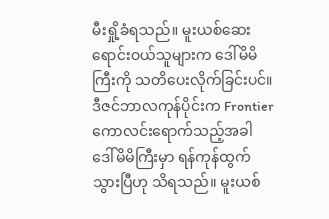မီးရှို့ခံရသည်။ မူးယစ်ဆေး ရောင်းဝယ်သူများက ဒေါ်မိမိကြီးကို သတိပေးလိုက်ခြင်းပင်။ ဒီဇင်ဘာလကုန်ပိုင်းက Frontier ကောလင်းရောက်သည့်အခါ ဒေါ်မိမိကြီးမှာ ရန်ကုန်ထွက်သွားပြီဟု သိရသည်။ မူးယစ်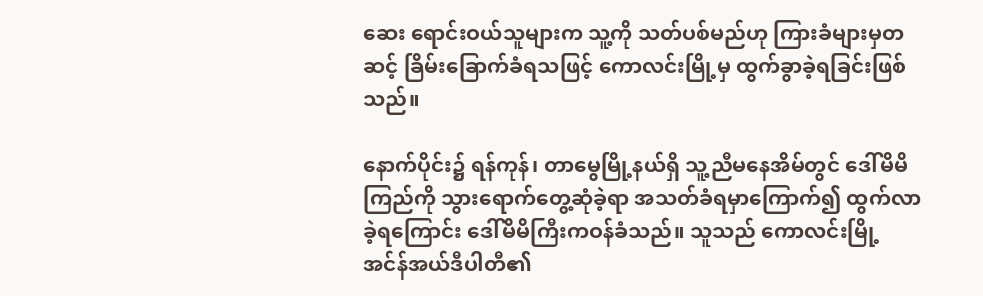ဆေး ရောင်းဝယ်သူများက သူ့ကို သတ်ပစ်မည်ဟု ကြားခံများမှတဆင့် ခြိမ်းခြောက်ခံရသဖြင့် ကောလင်းမြို့မှ ထွက်ခွာခဲ့ရခြင်းဖြစ်သည်။

နောက်ပိုင်း၌ ရန်ကုန်၊ တာမွေမြို့နယ်ရှိ သူ့ညီမနေအိမ်တွင် ဒေါ်မိမိကြည်ကို သွားရောက်တွေ့ဆုံခဲ့ရာ အသတ်ခံရမှာကြောက်၍ ထွက်လာခဲ့ရကြောင်း ဒေါ်မိမိကြီးကဝန်ခံသည်။ သူသည် ကောလင်းမြို့ အင်န်အယ်ဒီပါတီ၏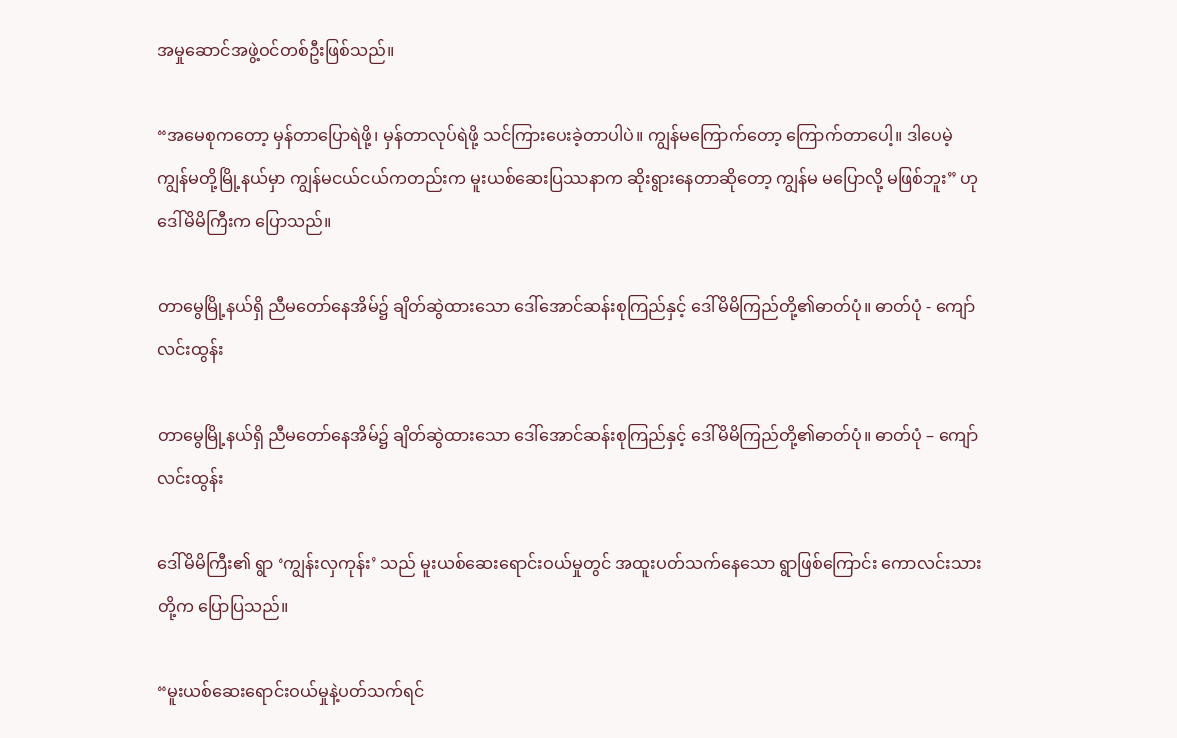အမှုဆောင်အဖွဲ့ဝင်တစ်ဦးဖြစ်သည်။

“အမေစုကတော့ မှန်တာပြောရဲဖို့၊ မှန်တာလုပ်ရဲဖို့ သင်ကြားပေးခဲ့တာပါပဲ။ ကျွန်မကြောက်တော့ ကြောက်တာပေါ့။ ဒါပေမဲ့ ကျွန်မတို့မြို့နယ်မှာ ကျွန်မငယ်ငယ်ကတည်းက မူးယစ်ဆေးပြဿနာက ဆိုးရွားနေတာဆိုတော့ ကျွန်မ မပြောလို့ မဖြစ်ဘူး” ဟု ဒေါ်မိမိကြီးက ပြောသည်။

တာမွေမြို့နယ်ရှိ ညီမတော်နေအိမ်၌ ချိတ်ဆွဲထားသော ဒေါ်အောင်ဆန်းစုကြည်နှင့် ဒေါ်မိမိကြည်တို့၏ဓာတ်ပုံ။ ဓာတ်ပုံ - ကျော်လင်းထွန်း

တာမွေမြို့နယ်ရှိ ညီမတော်နေအိမ်၌ ချိတ်ဆွဲထားသော ဒေါ်အောင်ဆန်းစုကြည်နှင့် ဒေါ်မိမိကြည်တို့၏ဓာတ်ပုံ။ ဓာတ်ပုံ – ကျော်လင်းထွန်း

ဒေါ်မိမိကြီး၏ ရွာ ‘ကျွန်းလှကုန်း’ သည် မူးယစ်ဆေးရောင်းဝယ်မှုတွင် အထူးပတ်သက်နေသော ရွာဖြစ်ကြောင်း ကောလင်းသားတို့က ပြောပြသည်။

“မူးယစ်ဆေးရောင်းဝယ်မှုနဲ့ပတ်သက်ရင်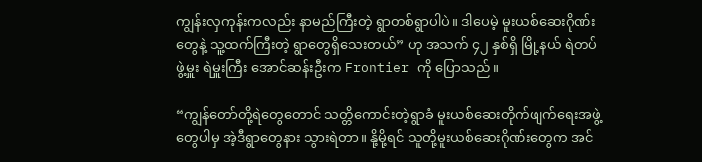ကျွန်းလှကုန်းကလည်း နာမည်ကြီးတဲ့ ရွာတစ်ရွာပါပဲ။ ဒါပေမဲ့ မူးယစ်ဆေးဂိုဏ်းတွေနဲ့ သူ့ထက်ကြီးတဲ့ ရွာတွေရှိသေးတယ်” ဟု အသက် ၄၂ နှစ်ရှိ မြို့နယ် ရဲတပ်ဖွဲ့မှူး ရဲမှူးကြီး အောင်ဆန်းဦးက Frontier ကို ပြောသည်။

“ကျွန်တော်တို့ရဲတွေတောင် သတ္တိကောင်းတဲ့ရွာခံ မူးယစ်ဆေးတိုက်ဖျက်ရေးအဖွဲ့တွေပါမှ အဲ့ဒီရွာတွေနား သွားရဲတာ။ နို့မို့ရင် သူတို့မူးယစ်ဆေးဂိုဏ်းတွေက အင်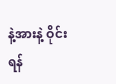နဲ့အားနဲ့ ဝိုင်းရန်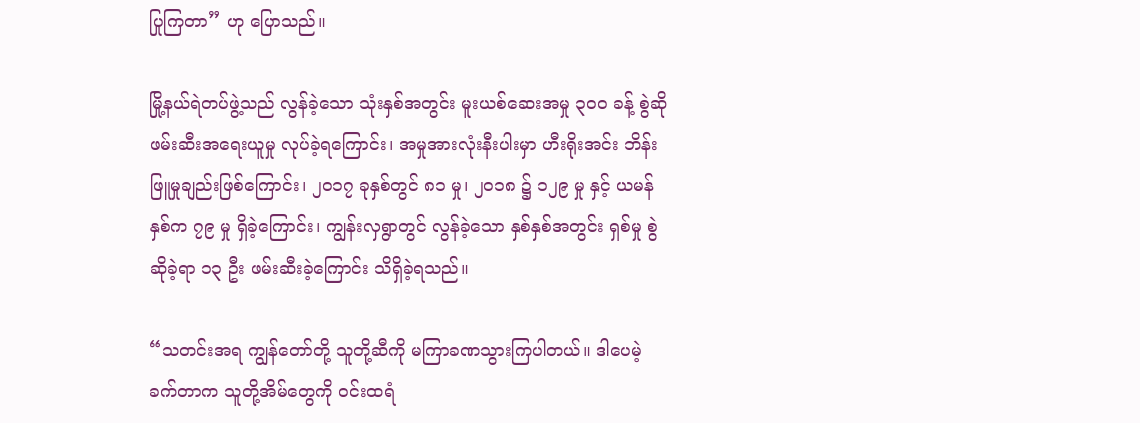ပြုကြတာ” ဟု ပြောသည်။

မြို့နယ်ရဲတပ်ဖွဲ့သည် လွန်ခဲ့သော သုံးနှစ်အတွင်း မူးယစ်ဆေးအမှု ၃၀၀ ခန့် စွဲဆို ဖမ်းဆီးအရေးယူမှု လုပ်ခဲ့ရကြောင်း၊ အမှုအားလုံးနီးပါးမှာ ဟီးရိုးအင်း ဘိန်းဖြူမှုချည်းဖြစ်ကြောင်း၊ ၂၀၁၇ ခုနှစ်တွင် ၈၁ မှု၊ ၂၀၁၈ ၌ ၁၂၉ မှု နှင့် ယမန်နှစ်က ၇၉ မှု ရှိခဲ့ကြောင်း၊ ကျွန်းလှရွာတွင် လွန်ခဲ့သော နှစ်နှစ်အတွင်း ရှစ်မှု စွဲဆိုခဲ့ရာ ၁၃ ဦး ဖမ်းဆီးခဲ့ကြောင်း သိရှိခဲ့ရသည်။

“သတင်းအရ ကျွန်တော်တို့ သူတို့ဆီကို မကြာခဏသွားကြပါတယ်။ ဒါပေမဲ့ ခက်တာက သူတို့အိမ်တွေကို ဝင်းထရံ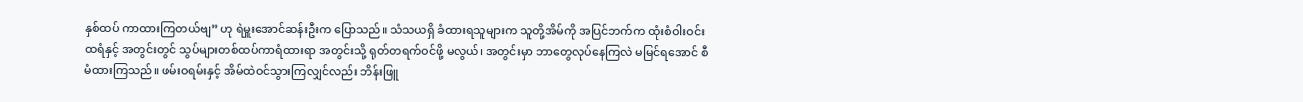နှစ်ထပ် ကာထားကြတယ်ဗျ” ဟု ရဲမှူးအောင်ဆန်းဦးက ပြောသည်။ သံသယရှိ ခံထားရသူများက သူတို့အိမ်ကို အပြင်ဘက်က ထုံးစံဝါးဝင်းထရံနှင့် အတွင်းတွင် သွပ်များတစ်ထပ်ကာရံထားရာ အတွင်းသို့ ရုတ်တရက်ဝင်ဖို့ မလွယ်၊ အတွင်းမှာ ဘာတွေလုပ်နေကြလဲ မမြင်ရအောင် စီမံထားကြသည်။ ဖမ်းဝရမ်းနှင့် အိမ်ထဲဝင်သွားကြလျှင်လည်း ဘိန်းဖြူ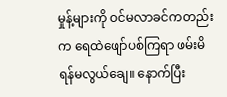မှုန့်များကို ဝင်မလာခင်ကတည်းက ရေထဲဖျော်ပစ်ကြရာ ဖမ်းမိရန်မလွယ်ချေ။ နောက်ပြီး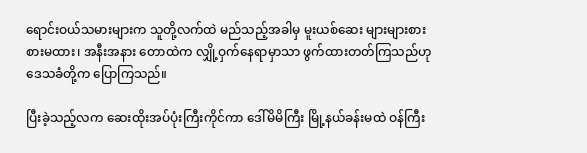ရောင်းဝယ်သမားများက သူတို့လက်ထဲ မည်သည့်အခါမှ မူးယစ်ဆေး များများစားစားမထား၊ အနီးအနား တောထဲက လျှို့ဝှက်နေရာမှာသာ ဖွက်ထားတတ်ကြသည်ဟု ဒေသခံတို့က ပြောကြသည်။

ပြီးခဲ့သည့်လက ဆေးထိုးအပ်ပုံးကြီးကိုင်ကာ ဒေါ်မိမိကြီး မြို့နယ်ခန်းမထဲ ဝန်ကြီး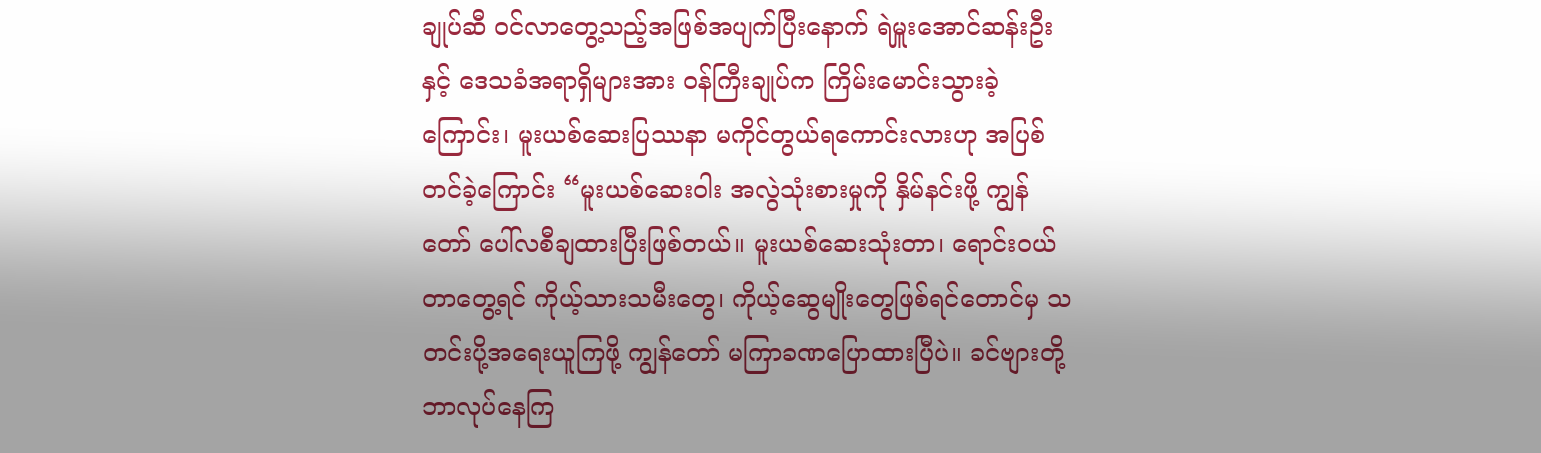ချုပ်ဆီ ဝင်လာတွေ့သည့်အဖြစ်အပျက်ပြီးနောက် ရဲမှူးအောင်ဆန်းဦးနှင့် ဒေသခံအရာရှိများအား ဝန်ကြီးချုပ်က ကြိမ်းမောင်းသွားခဲ့ကြောင်း၊ မူးယစ်ဆေးပြဿနာ မကိုင်တွယ်ရကောင်းလားဟု အပြစ်တင်ခဲ့ကြောင်း “မူးယစ်ဆေးဝါး အလွဲသုံးစားမှုကို နှိမ်နင်းဖို့ ကျွန်တော် ပေါ်လစီချထားပြီးဖြစ်တယ်။ မူးယစ်ဆေးသုံးတာ၊ ရောင်းဝယ်တာတွေ့ရင် ကိုယ့်သားသမီးတွေ၊ ကိုယ့်ဆွေမျိုးတွေဖြစ်ရင်တောင်မှ သတင်းပို့အရေးယူကြဖို့ ကျွန်တော် မကြာခဏပြောထားပြီပဲ။ ခင်ဗျားတို့ ဘာလုပ်နေကြ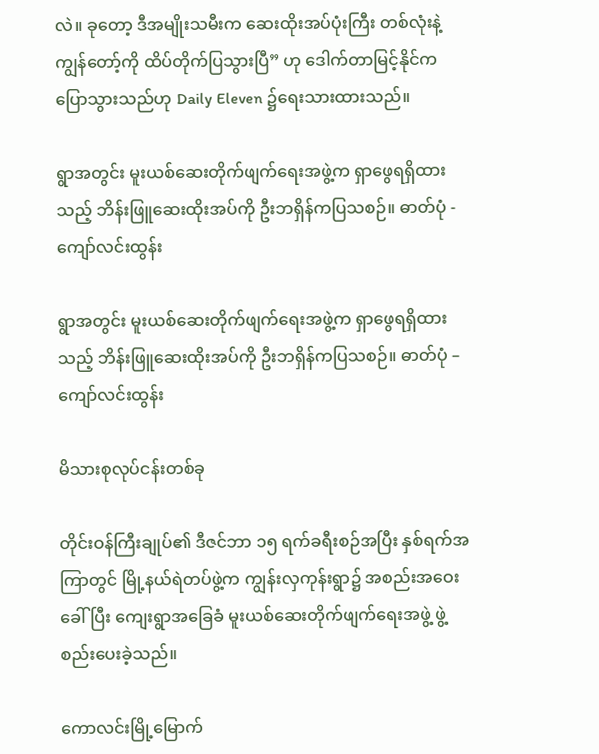လဲ။ ခုတော့ ဒီအမျိုးသမီးက ဆေးထိုးအပ်ပုံးကြီး တစ်လုံးနဲ့ ကျွန်တော့်ကို ထိပ်တိုက်ပြသွားပြီ” ဟု ဒေါက်တာမြင့်နိုင်က ပြောသွားသည်ဟု Daily Eleven ၌ရေးသားထားသည်။

ရွာအတွင်း မူးယစ်ဆေးတိုက်ဖျက်ရေးအဖွဲ့က ရှာဖွေရရှိထားသည့် ဘိန်းဖြူဆေးထိုးအပ်ကို ဦးဘရှိန်ကပြသစဉ်။ ဓာတ်ပုံ - ကျော်လင်းထွန်း

ရွာအတွင်း မူးယစ်ဆေးတိုက်ဖျက်ရေးအဖွဲ့က ရှာဖွေရရှိထားသည့် ဘိန်းဖြူဆေးထိုးအပ်ကို ဦးဘရှိန်ကပြသစဉ်။ ဓာတ်ပုံ – ကျော်လင်းထွန်း

မိသားစုလုပ်ငန်းတစ်ခု

တိုင်းဝန်ကြီးချုပ်၏ ဒီဇင်ဘာ ၁၅ ရက်ခရီးစဉ်အပြီး နှစ်ရက်အကြာတွင် မြို့နယ်ရဲတပ်ဖွဲ့က ကျွန်းလှကုန်းရွာ၌ အစည်းအဝေးခေါ်ပြီး ကျေးရွာအခြေခံ မူးယစ်ဆေးတိုက်ဖျက်ရေးအဖွဲ့ ဖွဲ့စည်းပေးခဲ့သည်။

ကောလင်းမြို့မြောက်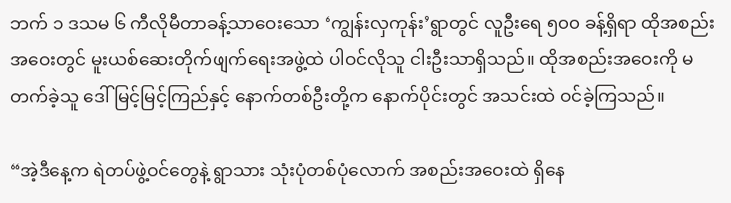ဘက် ၁ ဒသမ ၆ ကီလိုမီတာခန့်သာဝေးသော ‘ကျွန်းလှကုန်း’ရွာတွင် လူဦးရေ ၅၀၀ ခန့်ရှိရာ ထိုအစည်းအဝေးတွင် မူးယစ်ဆေးတိုက်ဖျက်ရေးအဖွဲ့ထဲ ပါဝင်လိုသူ ငါးဦးသာရှိသည်။ ထိုအစည်းအဝေးကို မတက်ခဲ့သူ ဒေါ်မြင့်မြင့်ကြည်နှင့် နောက်တစ်ဦးတို့က နောက်ပိုင်းတွင် အသင်းထဲ ဝင်ခဲ့ကြသည်။

“အဲ့ဒီနေ့က ရဲတပ်ဖွဲ့ဝင်တွေနဲ့ ရွာသား သုံးပုံတစ်ပုံလောက် အစည်းအဝေးထဲ ရှိနေ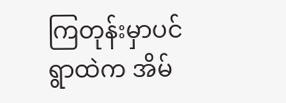ကြတုန်းမှာပင် ရွာထဲက အိမ်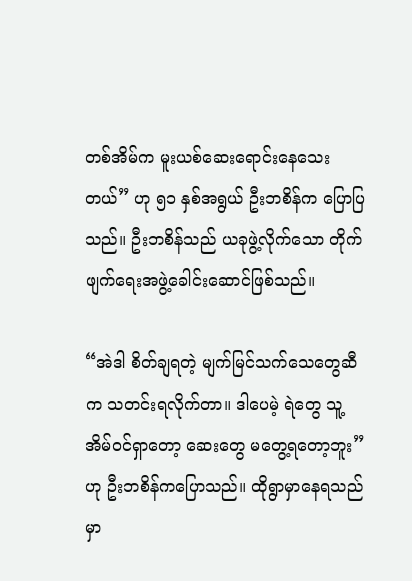တစ်အိမ်က မူးယစ်ဆေးရောင်းနေသေးတယ်” ဟု ၅၁ နှစ်အရွယ် ဦးဘစိန်က ပြောပြသည်။ ဦးဘစိန်သည် ယခုဖွဲ့လိုက်သော တိုက်ဖျက်ရေးအဖွဲ့ခေါင်းဆောင်ဖြစ်သည်။

“အဲဒါ စိတ်ချရတဲ့ မျက်မြင်သက်သေတွေဆီက သတင်းရလိုက်တာ။ ဒါပေမဲ့ ရဲတွေ သူ့အိမ်ဝင်ရှာတော့ ဆေးတွေ မတွေ့ရတော့ဘူး” ဟု ဦးဘစိန်ကပြောသည်။ ထိုရွာမှာနေရသည်မှာ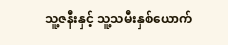သူ့ဇနီးနှင့် သူ့သမီးနှစ်ယောက်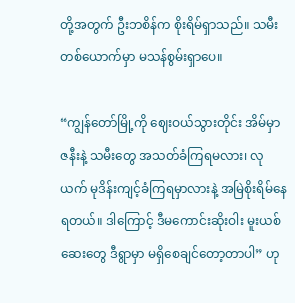တို့အတွက် ဦးဘစိန်က စိုးရိမ်ရှာသည်။ သမီးတစ်ယောက်မှာ မသန်စွမ်းရှာပေ။

“ကျွန်တော်မြို့ကို ဈေးဝယ်သွားတိုင်း အိမ်မှာ ဇနီးနဲ့ သမီးတွေ အသတ်ခံကြရမလား၊ လုယက် မုဒိန်းကျင့်ခံကြရမှာလားနဲ့ အမြဲစိုးရိမ်နေရတယ်။ ဒါကြောင့် ဒီမကောင်းဆိုးဝါး မူးယစ်ဆေးတွေ ဒီရွာမှာ မရှိစေချင်တော့တာပါ” ဟု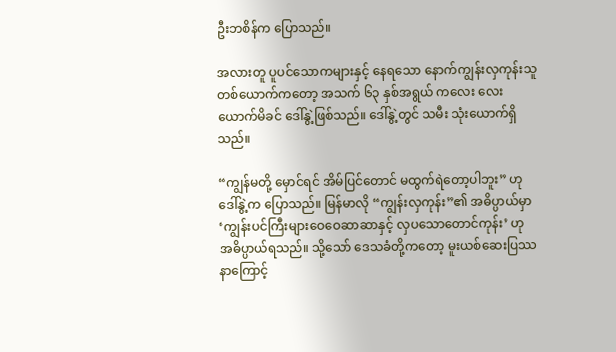ဦးဘစိန်က ပြောသည်။

အလားတူ ပူပင်သောကများနှင့် နေရသော နောက်ကျွန်းလှကုန်းသူတစ်ယောက်ကတော့ အသက် ၆၃ နှစ်အရွယ် ကလေး လေးယောက်မိခင် ဒေါ်နွဲ့ဖြစ်သည်။ ဒေါ်နွဲ့တွင် သမီး သုံးယောက်ရှိသည်။

“ကျွန်မတို့ မှောင်ရင် အိမ်ပြင်တောင် မထွက်ရဲတော့ပါဘူး” ဟု ဒေါ်နွဲ့က ပြောသည်။ မြန်မာလို “ကျွန်းလှကုန်း”၏ အဓိပ္ပာယ်မှာ ‘ကျွန်းပင်ကြီးများဝေဝေဆာဆာနှင့် လှပသောတောင်ကုန်း’ ဟု အဓိပ္ပာယ်ရသည်။ သို့သော် ဒေသခံတို့ကတော့ မူးယစ်ဆေးပြဿနာကြောင့်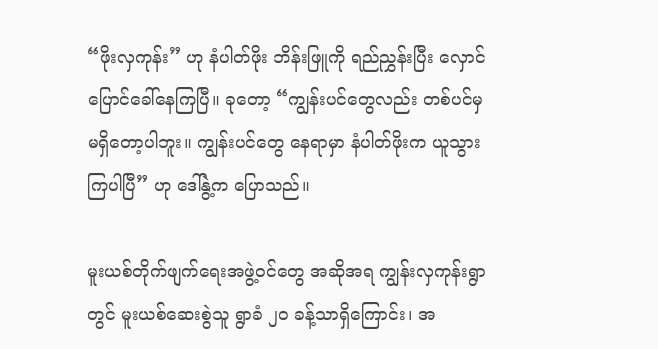“ဖိုးလှကုန်း” ဟု နံပါတ်ဖိုး ဘိန်းဖြူကို ရည်ညွှန်းပြီး လှောင်ပြောင်ခေါ်နေကြပြီ။ ခုတော့ “ကျွန်းပင်တွေလည်း တစ်ပင်မှ မရှိတော့ပါဘူး။ ကျွန်းပင်တွေ နေရာမှာ နံပါတ်ဖိုးက ယူသွားကြပါပြီ” ဟု ဒေါ်နွဲ့က ပြောသည်။

မူးယစ်တိုက်ဖျက်ရေးအဖွဲ့ဝင်တွေ အဆိုအရ ကျွန်းလှကုန်းရွာတွင် မူးယစ်ဆေးစွဲသူ ရွာခံ ၂၀ ခန့်သာရှိကြောင်း၊ အ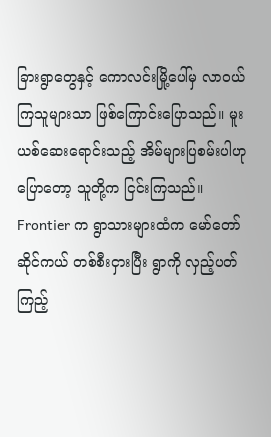ခြားရွာတွေနှင့် ကောလင်းမြို့ပေါ်မှ လာဝယ်ကြသူများသာ ဖြစ်ကြောင်းပြောသည်။ မူးယစ်ဆေးရောင်းသည့် အိမ်များပြစမ်းပါဟု ပြောတော့ သူတို့က ငြင်းကြသည်။ Frontier က ရွာသားများထံက မော်တော်ဆိုင်ကယ် တစ်စီးငှားပြီး ရွာကို လှည့်ပတ်ကြည့်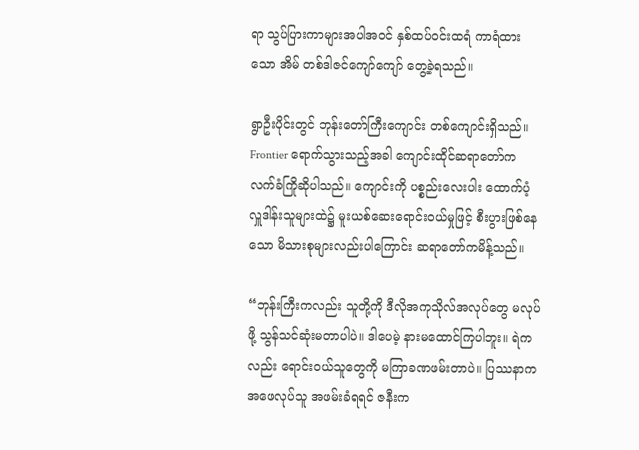ရာ သွပ်ပြားကာများအပါအဝင် နှစ်ထပ်ဝင်းထရံ ကာရံထားသော အိမ် တစ်ဒါဇင်ကျော်ကျော် တွေ့ခဲ့ရသည်။

ရွာဦးပိုင်းတွင် ဘုန်းတော်ကြီးကျောင်း တစ်ကျောင်းရှိသည်။ Frontier ရောက်သွားသည့်အခါ ကျောင်းထိုင်ဆရာတော်က လက်ခံကြိုဆိုပါသည်။ ကျောင်းကို ပစ္စည်းလေးပါး ထောက်ပံ့လှူဒါန်းသူများထဲ၌ မူးယစ်ဆေးရောင်းဝယ်မှုဖြင့် စီးပွားဖြစ်နေသော မိသားစုများလည်းပါကြောင်း ဆရာတော်ကမိန့်သည်။

“ဘုန်းကြီးကလည်း သူတို့ကို ဒီလိုအကုသိုလ်အလုပ်တွေ မလုပ်ဖို့ သွန်သင်ဆုံးမတာပါပဲ။ ဒါပေမဲ့ နားမထောင်ကြပါဘူး။ ရဲကလည်း ရောင်းဝယ်သူတွေကို မကြာခဏဖမ်းတာပဲ။ ပြဿနာက အဖေလုပ်သူ အဖမ်းခံရရင် ဇနီးက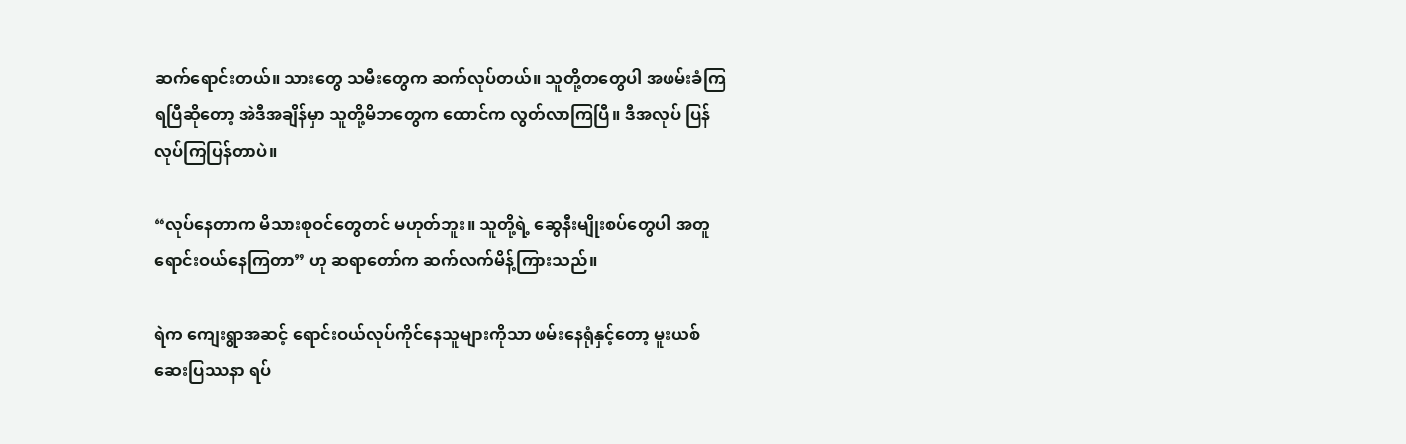ဆက်ရောင်းတယ်။ သားတွေ သမီးတွေက ဆက်လုပ်တယ်။ သူတို့တတွေပါ အဖမ်းခံကြရပြီဆိုတော့ အဲဒီအချိန်မှာ သူတို့မိဘတွေက ထောင်က လွတ်လာကြပြီ။ ဒီအလုပ် ပြန်လုပ်ကြပြန်တာပဲ။

“လုပ်နေတာက မိသားစုဝင်တွေတင် မဟုတ်ဘူး။ သူတို့ရဲ့ ဆွေနီးမျိုးစပ်တွေပါ အတူရောင်းဝယ်နေကြတာ” ဟု ဆရာတော်က ဆက်လက်မိန့်ကြားသည်။

ရဲက ကျေးရွာအဆင့် ရောင်းဝယ်လုပ်ကိုင်နေသူများကိုသာ ဖမ်းနေရုံနှင့်တော့ မူးယစ်ဆေးပြဿနာ ရပ်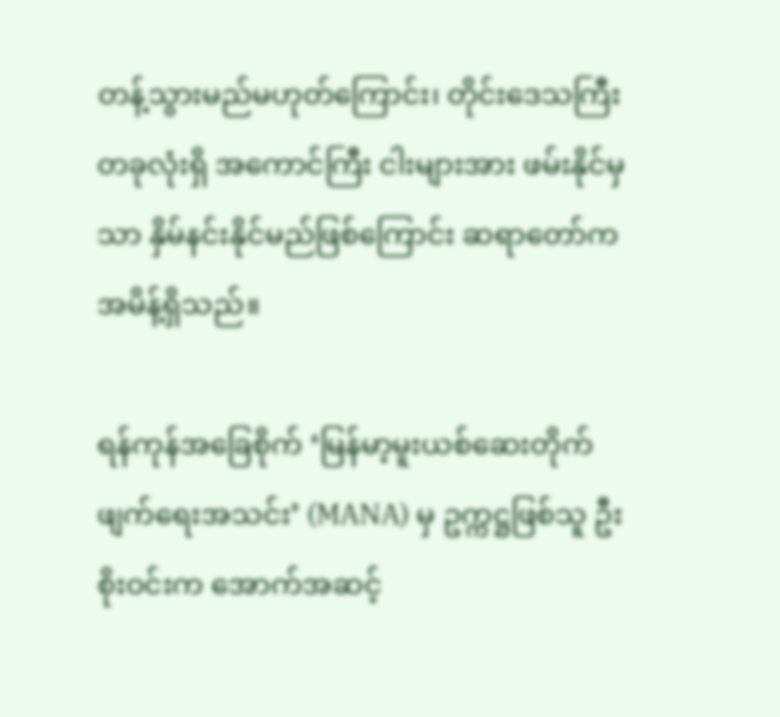တန့်သွားမည်မဟုတ်ကြောင်း၊ တိုင်းဒေသကြီးတခုလုံးရှိ အကောင်ကြီး ငါးများအား ဖမ်းနိုင်မှသာ နှိမ်နင်းနိုင်မည်ဖြစ်ကြောင်း ဆရာတော်က အမိန့်ရှိသည်။

ရန်ကုန်အခြေစိုက် ‘မြန်မာ့မူးယစ်ဆေးတိုက်ဖျက်ရေးအသင်း’ (MANA) မှ ဥက္ကဋ္ဌဖြစ်သူ ဦးစိုးဝင်းက အောက်အဆင့်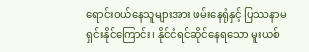ရောင်းဝယ်နေသူများအား ဖမ်းနေရုံနှင့် ပြဿနာမရှင်းနိုင်ကြောင်း၊ နိုင်ငံရင်ဆိုင်နေရသော မူးယစ်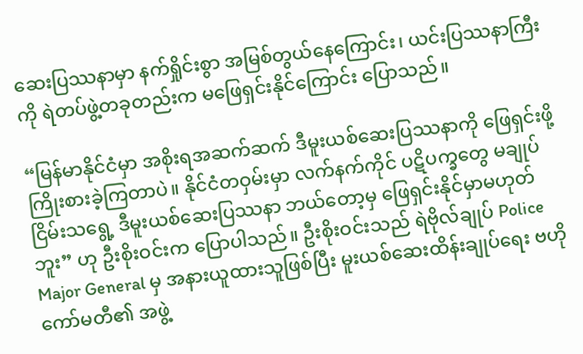ဆေးပြဿနာမှာ နက်ရှိုင်းစွာ အမြစ်တွယ်နေကြောင်း၊ ယင်းပြဿနာကြီးကို ရဲတပ်ဖွဲ့တခုတည်းက မဖြေရှင်းနိုင်ကြောင်း ပြောသည်။

“မြန်မာနိုင်ငံမှာ အစိုးရအဆက်ဆက် ဒီမူးယစ်ဆေးပြဿနာကို ဖြေရှင်းဖို့ ကြိုးစားခဲ့ကြတာပဲ။ နိုင်ငံတဝှမ်းမှာ လက်နက်ကိုင် ပဋိပက္ခတွေ မချုပ်ငြိမ်းသရွေ့ ဒီမူးယစ်ဆေးပြဿနာ ဘယ်တော့မှ ဖြေရှင်းနိုင်မှာမဟုတ်ဘူး” ဟု ဦးစိုးဝင်းက ပြောပါသည်။ ဦးစိုးဝင်းသည် ရဲဗိုလ်ချုပ် Police Major General မှ အနားယူထားသူဖြစ်ပြီး မူးယစ်ဆေးထိန်းချုပ်ရေး ဗဟိုကော်မတီ၏ အဖွဲ့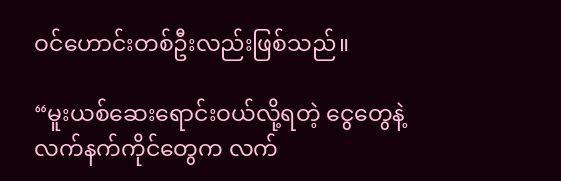ဝင်ဟောင်းတစ်ဦးလည်းဖြစ်သည်။

“မူးယစ်ဆေးရောင်းဝယ်လို့ရတဲ့ ငွေတွေနဲ့ လက်နက်ကိုင်တွေက လက်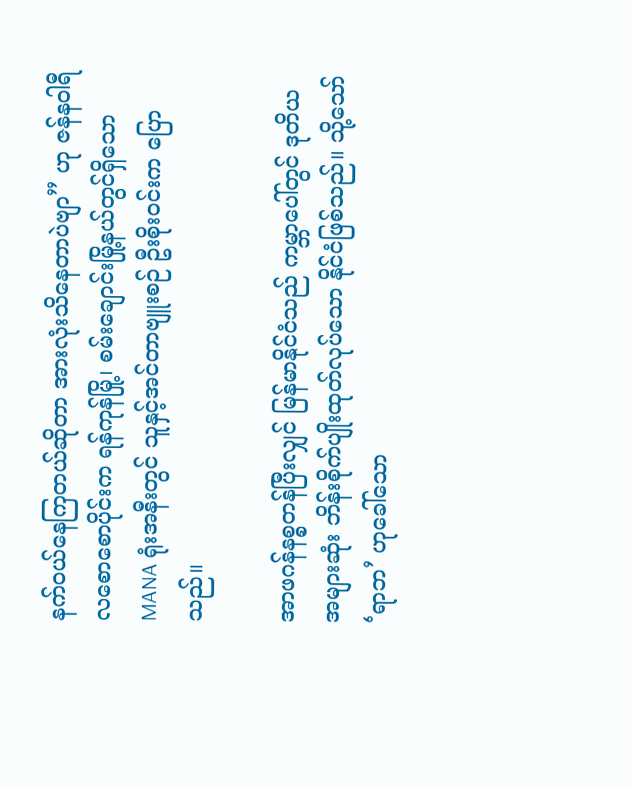နက်ဝယ်နေကြတယ်ဆိုတာ အားလုံးသိနေတာပဲဗျာ” ဟု ဇန်နဝါရီလစောစောပိုင်းက ရန်ကုန်မြို့၊ စမ်းချောင်းမြို့နယ်တွင်ရှိသော MANA ရုံးအနီးတွင် သူနှင့်အင်တာဗျူးစဉ် ဦးစိုးဝင်းက ပြောသည်။

အာဖဂန်နစ္စတန်ပြီးလျှင် မြန်မာနိုင်ငံသည် ကမ္ဘာပေါ်တွင် ဒုတိယအများဆုံး ဘိန်းစိုက်ပျိုးထုတ်လုပ်သော နိုင်ငံဖြစ်သည်။ သို့သော် ‘ရာဘ’ ဟုခေါ်သော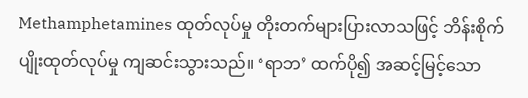Methamphetamines ထုတ်လုပ်မှု တိုးတက်များပြားလာသဖြင့် ဘိန်းစိုက်ပျိုးထုတ်လုပ်မှု ကျဆင်းသွားသည်။ ‘ရာဘ’ ထက်ပို၍ အဆင့်မြင့်သော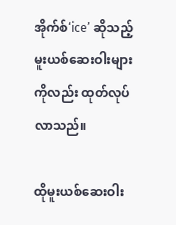အိုက်စ်‘ice’ ဆိုသည့် မူးယစ်ဆေးဝါးများကိုလည်း ထုတ်လုပ်လာသည်။

ထိုမူးယစ်ဆေးဝါး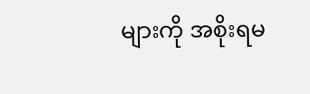များကို အစိုးရမ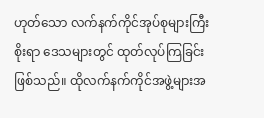ဟုတ်သော လက်နက်ကိုင်အုပ်စုများကြီးစိုးရာ ဒေသများတွင် ထုတ်လုပ်ကြခြင်းဖြစ်သည်။ ထိုလက်နက်ကိုင်အဖွဲ့များအ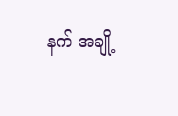နက် အချို့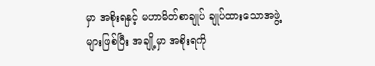မှာ အစိုးရနှင့် မဟာမိတ်စာချုပ် ချုပ်ထားသောအဖွဲ့များဖြစ်ပြီး အချို့မှာ အစိုးရကို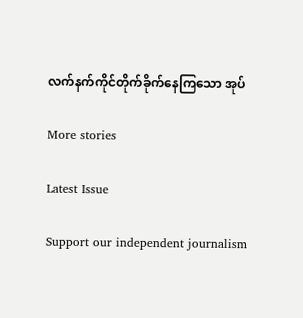လက်နက်ကိုင်တိုက်ခိုက်နေကြသော အုပ်

More stories

Latest Issue

Support our independent journalism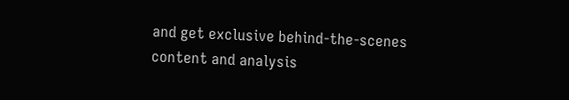and get exclusive behind-the-scenes content and analysis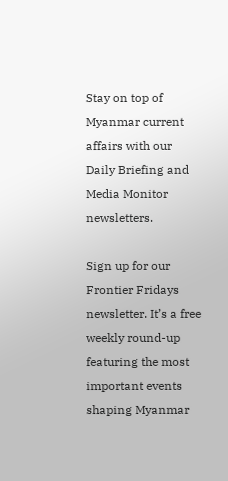Stay on top of Myanmar current affairs with our Daily Briefing and Media Monitor newsletters.

Sign up for our Frontier Fridays newsletter. It’s a free weekly round-up featuring the most important events shaping Myanmar